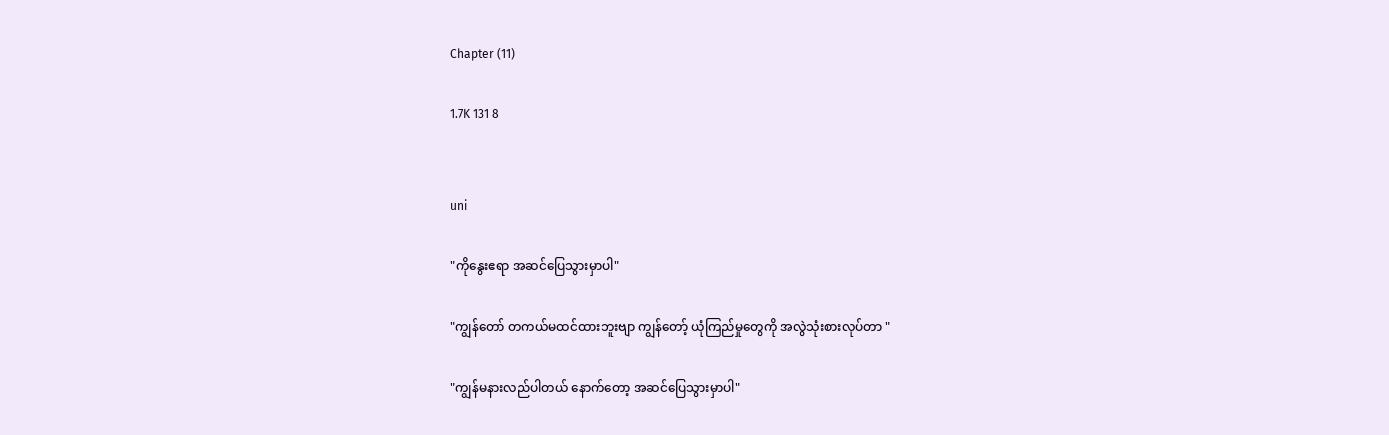Chapter (11)

1.7K 131 8


uni

"ကိုနွေးဧရာ အဆင်ပြေသွားမှာပါ"

"ကျွန်တော် တကယ်မထင်ထားဘူးဗျာ ကျွန်တော့် ယုံကြည်မှုတွေကို အလွဲသုံးစားလုပ်တာ "

"ကျွန်မနားလည်ပါတယ် နောက်တော့ အဆင်ပြေသွားမှာပါ"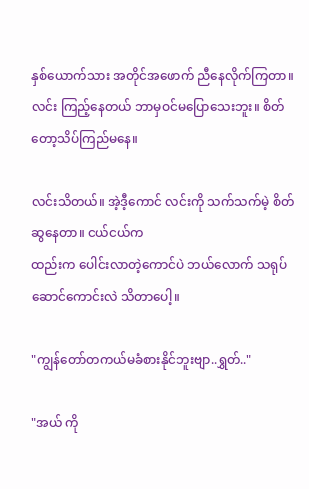နှစ်ယောက်သား အတိုင်အဖောက် ညီနေလိုက်ကြတာ။လင်း ကြည့်နေတယ် ဘာမှဝင်မပြောသေးဘူး။ စိတ်တော့သိပ်ကြည်မနေ။

လင်းသိတယ်။ အဲ့ဒီ့ကောင် လင်းကို သက်သက်မဲ့ စိတ်ဆွနေတာ။ ငယ်ငယ်က
ထည်းက ပေါင်းလာတဲ့ကောင်ပဲ ဘယ်လောက် သရုပ်ဆောင်ကောင်းလဲ သိတာပေါ့။

"ကျွန်တော်တကယ်မခံစားနိုင်ဘူးဗျာ..ရွှတ်.."

"အယ် ကို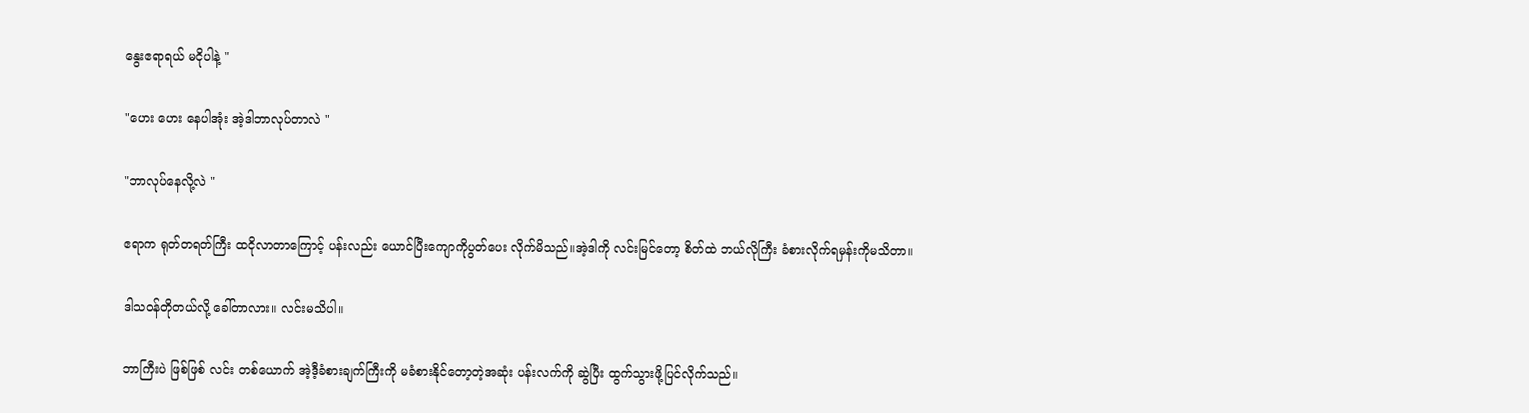နွေးဧရာရယ် မငိုပါနဲ့ "

"ဟေး ဟေး နေပါအုံး အဲ့ဒါဘာလုပ်တာလဲ "

"ဘာလုပ်နေလို့လဲ "

ဧရာက ရုတ်တရတ်ကြီး ထငိုလာတာကြောင့် ပန်းလည်း ယောင်ပြီးကျောကိုပွတ်ပေး လိုက်မိသည်။အဲ့ဒါကို လင်းမြင်တော့ စိတ်ထဲ ဘယ်လိုကြီး ခံစားလိုက်ရမှန်းကိုမသိတာ။

ဒါသဝန်တိုတယ်လို့ ခေါ်တာလား။ လင်းမသိပါ။

ဘာကြီးပဲ ဖြစ်ဖြစ် လင်း တစ်ယောက် အဲ့ဒီ့ခံစားချက်ကြီးကို မခံစားနိုင်တော့တဲ့အဆုံး ပန်းလက်ကို ဆွဲပြီး ထွက်သွားဖို့ပြင်လိုက်သည်။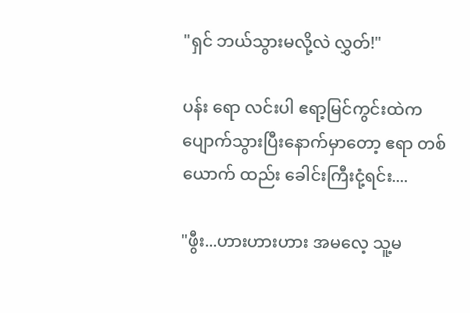"ရှင် ဘယ်သွားမလို့လဲ လွှတ်!"

ပန်း ရော လင်းပါ ဧရာ့မြင်ကွင်းထဲက ပျောက်သွားပြီးနောက်မှာတော့ ဧရာ တစ်ယောက် ထည်း ခေါင်းကြီးငုံ့ရင်း....

"ဖွီး...ဟားဟားဟား အမလေ့ သူ့မ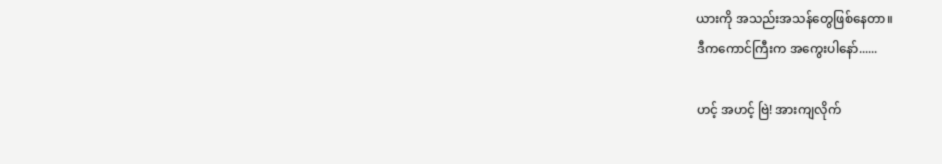ယားကို အသည်းအသန်တွေဖြစ်နေတာ။
ဒီကကောင်ကြီးက အကွေးပါနော်......

ဟင့် အဟင့် ဗြဲ! အားကျလိုက်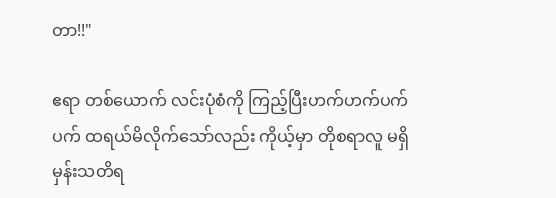တာ!!"

ဧရာ တစ်ယောက် လင်းပုံစံကို ကြည့်ပြီးဟက်ဟက်ပက်ပက် ထရယ်မိလိုက်သော်လည်း ကိုယ့်မှာ တိုစရာလူ မရှိမှန်းသတိရ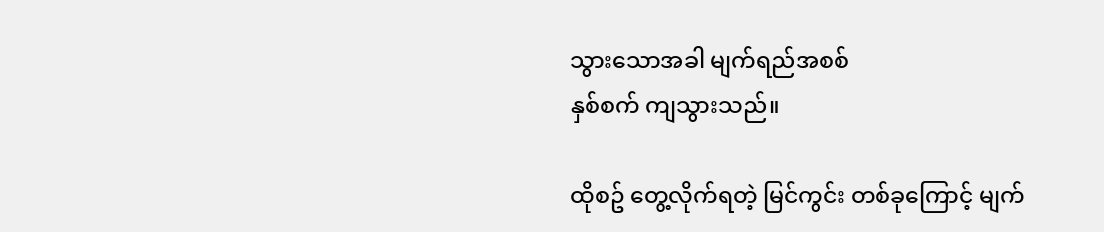သွားသောအခါ မျက်ရည်အစစ်
နှစ်စက် ကျသွားသည်။

ထိုစဥ် တွေ့လိုက်ရတဲ့ မြင်ကွင်း တစ်ခုကြောင့် မျက်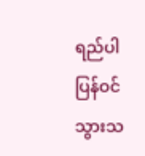ရည်ပါ ပြန်ဝင်သွားသ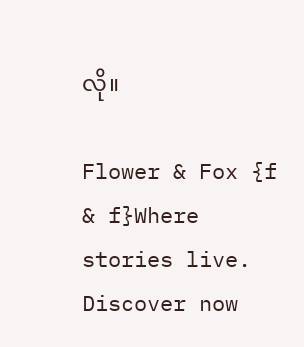လို။

Flower & Fox {f & f}Where stories live. Discover now